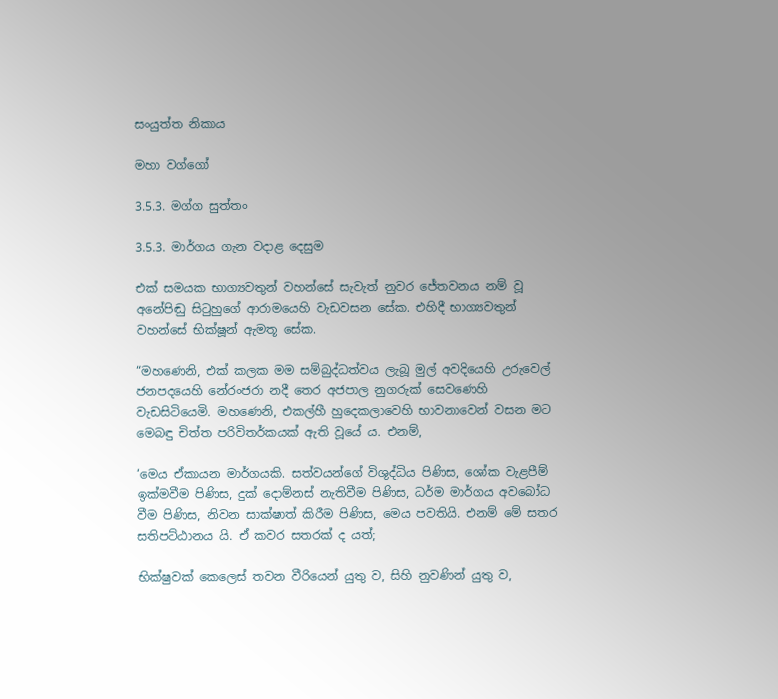සංයුත්ත නිකාය

මහා වග්ගෝ

3.5.3. මග්ග සුත්තං

3.5.3. මාර්ගය ගැන වදාළ දෙසුම

එක් සමයක භාග්‍යවතුන් වහන්සේ සැවැත් නුවර ජේතවනය නම් වූ අනේපිඬු සිටුහුගේ ආරාමයෙහි වැඩවසන සේක. එහිදී භාග්‍යවතුන් වහන්සේ භික්ෂූන් ඇමතූ සේක.

“මහණෙනි, එක් කලක මම සම්බුද්ධත්වය ලැබූ මුල් අවදියෙහි උරුවෙල් ජනපදයෙහි නේරංජරා නදී තෙර අජපාල නුගරුක් සෙවණෙහි වැඩසිටියෙමි. මහණෙනි, එකල්හී හුදෙකලාවෙහි භාවනාවෙන් වසන මට මෙබඳු චිත්ත පරිවිතර්කයක් ඇති වූයේ ය. එනම්,

‘මෙය ඒකායන මාර්ගයකි. සත්වයන්ගේ විශුද්ධිය පිණිස, ශෝක වැළපීම් ඉක්මවීම පිණිස, දුක් දොම්නස් නැතිවීම පිණිස, ධර්ම මාර්ගය අවබෝධ වීම පිණිස, නිවන සාක්ෂාත් කිරීම පිණිස, මෙය පවතියි. එනම් මේ සතර සතිපට්ඨානය යි. ඒ කවර සතරක් ද යත්;

භික්ෂුවක් කෙලෙස් තවන වීරියෙන් යුතු ව, සිහි නුවණින් යුතු ව,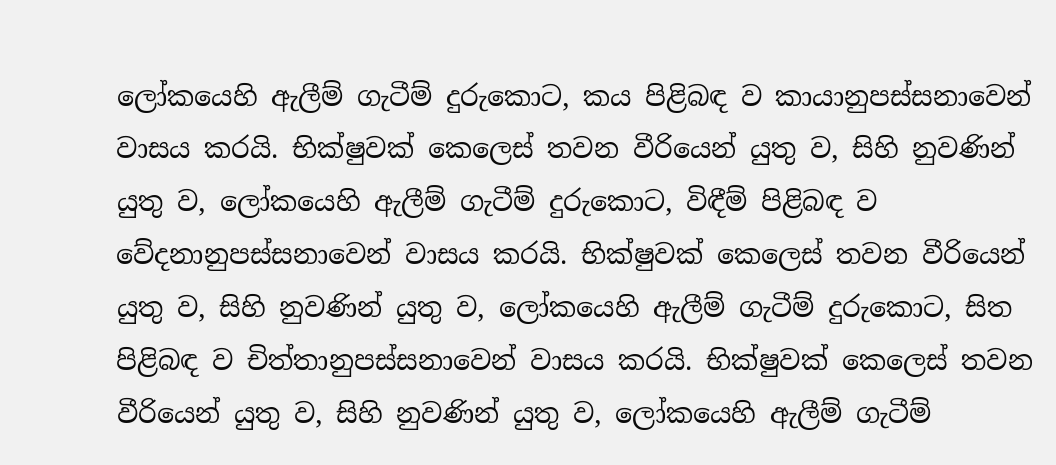ලෝකයෙහි ඇලීම් ගැටීම් දුරුකොට, කය පිළිබඳ ව කායානුපස්සනාවෙන් වාසය කරයි. භික්ෂුවක් කෙලෙස් තවන වීරියෙන් යුතු ව, සිහි නුවණින් යුතු ව, ලෝකයෙහි ඇලීම් ගැටීම් දුරුකොට, විඳීම් පිළිබඳ ව වේදනානුපස්සනාවෙන් වාසය කරයි. භික්ෂුවක් කෙලෙස් තවන වීරියෙන් යුතු ව, සිහි නුවණින් යුතු ව, ලෝකයෙහි ඇලීම් ගැටීම් දුරුකොට, සිත පිළිබඳ ව චිත්තානුපස්සනාවෙන් වාසය කරයි. භික්ෂුවක් කෙලෙස් තවන වීරියෙන් යුතු ව, සිහි නුවණින් යුතු ව, ලෝකයෙහි ඇලීම් ගැටීම්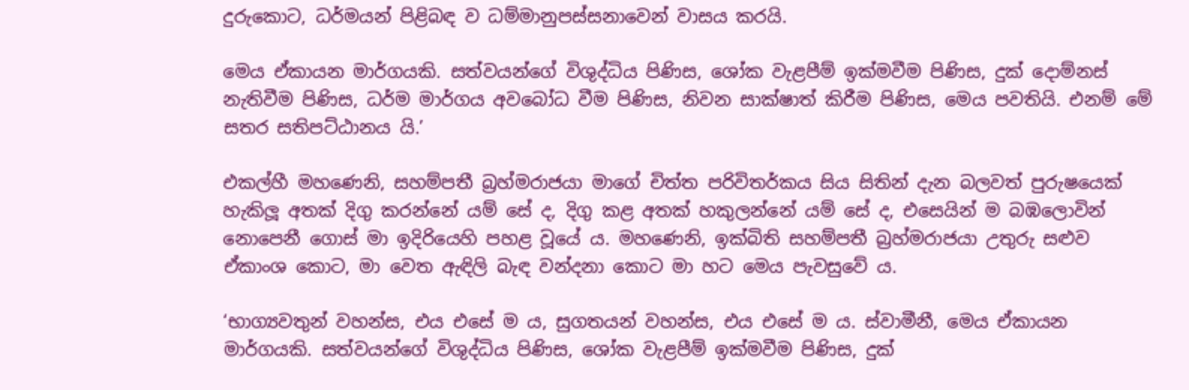දුරුකොට, ධර්මයන් පිළිබඳ ව ධම්මානුපස්සනාවෙන් වාසය කරයි.

මෙය ඒකායන මාර්ගයකි. සත්වයන්ගේ විශුද්ධිය පිණිස, ශෝක වැළපීම් ඉක්මවීම පිණිස, දුක් දොම්නස් නැතිවීම පිණිස, ධර්ම මාර්ගය අවබෝධ වීම පිණිස, නිවන සාක්ෂාත් කිරීම පිණිස, මෙය පවතියි. එනම් මේ සතර සතිපට්ඨානය යි.’

එකල්හී මහණෙනි, සහම්පතී බ්‍රහ්මරාජයා මාගේ චිත්ත පරිවිතර්කය සිය සිතින් දැන බලවත් පුරුෂයෙක් හැකිලූ අතක් දිගු කරන්නේ යම් සේ ද, දිගු කළ අතක් හකුලන්නේ යම් සේ ද, එසෙයින් ම බඹලොවින් නොපෙනී ගොස් මා ඉදිරියෙහි පහළ වූයේ ය. මහණෙනි, ඉක්බිති සහම්පතී බ්‍රහ්මරාජයා උතුරු සළුව ඒකාංශ කොට, මා වෙත ඇඳිලි බැඳ වන්දනා කොට මා හට මෙය පැවසුවේ ය.

‘භාග්‍යවතුන් වහන්ස, එය එසේ ම ය, සුගතයන් වහන්ස, එය එසේ ම ය. ස්වාමීනී, මෙය ඒකායන මාර්ගයකි. සත්වයන්ගේ විශුද්ධිය පිණිස, ශෝක වැළපීම් ඉක්මවීම පිණිස, දුක්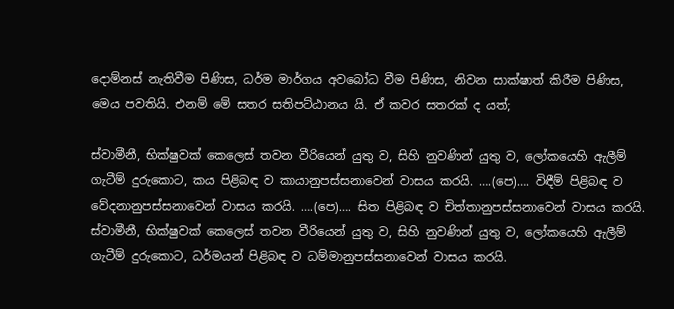දොම්නස් නැතිවීම පිණිස, ධර්ම මාර්ගය අවබෝධ වීම පිණිස, නිවන සාක්ෂාත් කිරීම පිණිස, මෙය පවතියි. එනම් මේ සතර සතිපට්ඨානය යි. ඒ කවර සතරක් ද යත්;

ස්වාමීනී, භික්ෂුවක් කෙලෙස් තවන වීරියෙන් යුතු ව, සිහි නුවණින් යුතු ව, ලෝකයෙහි ඇලීම් ගැටීම් දුරුකොට, කය පිළිබඳ ව කායානුපස්සනාවෙන් වාසය කරයි. ….(පෙ)…. විඳීම් පිළිබඳ ව වේදනානුපස්සනාවෙන් වාසය කරයි. ….(පෙ)…. සිත පිළිබඳ ව චිත්තානුපස්සනාවෙන් වාසය කරයි. ස්වාමීනී, භික්ෂුවක් කෙලෙස් තවන වීරියෙන් යුතු ව, සිහි නුවණින් යුතු ව, ලෝකයෙහි ඇලීම් ගැටීම් දුරුකොට, ධර්මයන් පිළිබඳ ව ධම්මානුපස්සනාවෙන් වාසය කරයි.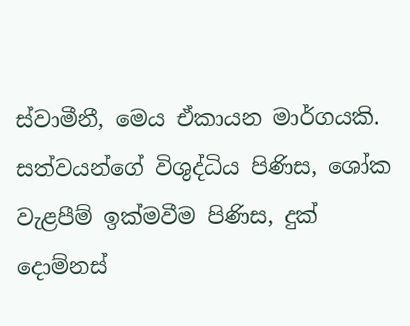ස්වාමීනී, මෙය ඒකායන මාර්ගයකි. සත්වයන්ගේ විශුද්ධිය පිණිස, ශෝක වැළපීම් ඉක්මවීම පිණිස, දුක් දොම්නස්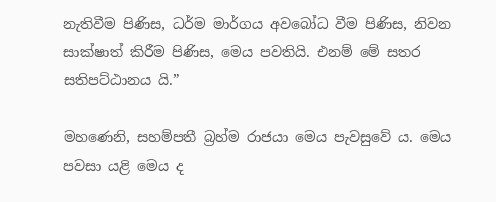නැතිවීම පිණිස, ධර්ම මාර්ගය අවබෝධ වීම පිණිස, නිවන සාක්ෂාත් කිරීම පිණිස, මෙය පවතියි. එනම් මේ සතර සතිපට්ඨානය යි.”

මහණෙනි, සහම්පතී බ්‍රහ්ම රාජයා මෙය පැවසුවේ ය. මෙය පවසා යළි මෙය ද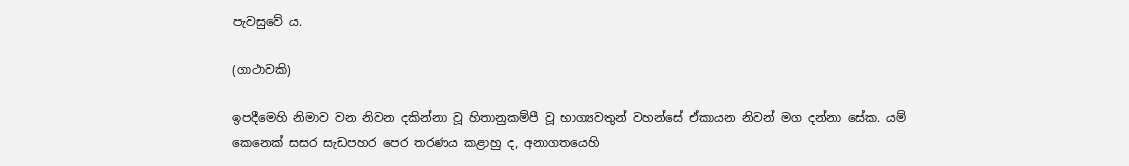පැවසුවේ ය.

(ගාථාවකි)

ඉපදීමෙහි නිමාව වන නිවන දකින්නා වූ හිතානුකම්පී වූ භාග්‍යවතුන් වහන්සේ ඒකායන නිවන් මග දන්නා සේක. යම් කෙනෙක් සසර සැඩපහර පෙර තරණය කළාහු ද, අනාගතයෙහි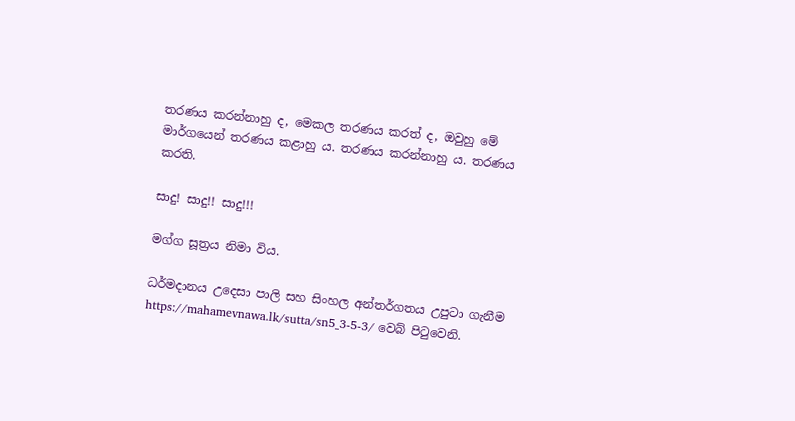තරණය කරන්නාහු ද, මෙකල තරණය කරත් ද, ඔවුහු මේ මාර්ගයෙන් තරණය කළාහු ය. තරණය කරන්නාහු ය. තරණය කරති.

සාදු! සාදු!! සාදු!!!

මග්ග සූත්‍රය නිමා විය.

ධර්මදානය උදෙසා පාලි සහ සිංහල අන්තර්ගතය උපුටා ගැනීම https://mahamevnawa.lk/sutta/sn5_3-5-3/ වෙබ් පිටුවෙනි.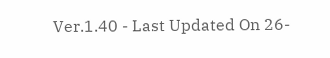Ver.1.40 - Last Updated On 26-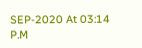SEP-2020 At 03:14 P.M